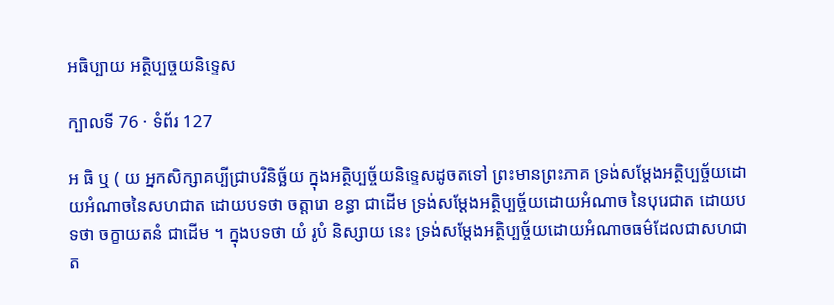អធិប្បាយ អត្ថិប្បច្ចយនិទ្ទេស

ក្បាលទី 76 · ទំព័រ 127

អ ធិ ឬ ( យ អ្នកសិក្សាគប្បីជ្រាបវិនិច្ឆ័យ ក្នុងអត្ថិប្បច្ច័យនិទ្ទេសដូចតទៅ ព្រះមានព្រះភាគ ទ្រង់សម្តែងអត្ថិប្បច្ច័យដោយអំណាចនៃសហជាត ដោយបទថា ចត្តារោ ខន្ធា ជាដើម ទ្រង់សម្តែងអត្ថិប្បច្ច័យដោយអំណាច នៃបុរេជាត ដោយបទថា ចក្ខាយតនំ ជាដើម ។ ក្នុងបទថា យំ រូបំ និស្សាយ នេះ ទ្រង់សម្តែងអត្ថិប្បច្ច័យដោយអំណាចធម៌ដែលជាសហជាត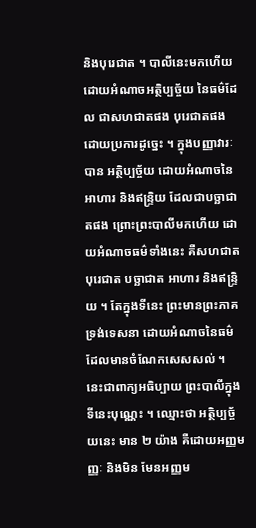និងបុរេជាត ។ បាលីនេះមកហើយ ដោយអំណាចអត្ថិប្បច្ច័យ នៃធម៌ដែល ជាសហជាតផង បុរេជាតផង ដោយប្រការដូច្នេះ ។ ក្នុងបញ្ញាវារៈ បាន អត្ថិប្បច្ច័យ ដោយអំណាចនៃអាហារ និងឥន្ទ្រិយ ដែលជាបច្ឆាជាតផង ព្រោះព្រះបាលីមកហើយ ដោយអំណាចធម៌ទាំងនេះ គឺសហជាត បុរេជាត បច្ឆាជាត អាហារ និងឥន្ទ្រិយ ។ តែក្នុងទីនេះ ព្រះមានព្រះភាគ ទ្រង់ទេសនា ដោយអំណាចនៃធម៌ដែលមានចំណែកសេសសល់ ។ នេះជាពាក្យអធិប្បាយ ព្រះបាលីក្នុងទីនេះបុណ្ណេះ ។ ឈ្មោះថា អត្ថិប្បច្ច័យនេះ មាន ២ យ៉ាង គឺដោយអញ្ញមញ្ញៈ និងមិន មែនអញ្ញម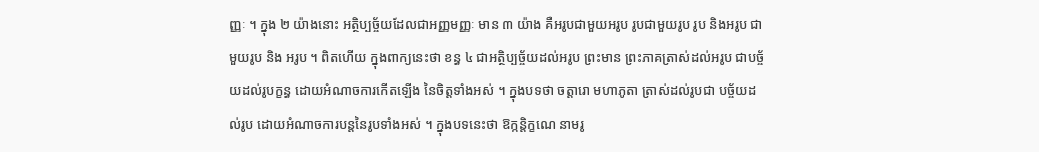ញ្ញៈ ។ ក្នុង ២ យ៉ាងនោះ អត្ថិប្បច្ច័យដែលជាអញ្ញមញ្ញៈ មាន ៣ យ៉ាង គឺអរូបជាមួយអរូប រូបជាមួយរូប រូប និងអរូប ជាមួយរូប និង អរូប ។ ពិតហើយ ក្នុងពាក្យនេះថា ខន្ធ ៤ ជាអត្ថិប្បច្ច័យដល់អរូប ព្រះមាន ព្រះភាគត្រាស់ដល់អរូប ជាបច្ច័យដល់រូបក្ខន្ធ ដោយអំណាចការកើតឡើង នៃចិត្តទាំងអស់ ។ ក្នុងបទថា ចត្តារោ មហាភូតា ត្រាស់ដល់រូបជា បច្ច័យដល់រូប ដោយអំណាចការបន្តនៃរូបទាំងអស់ ។ ក្នុងបទនេះថា ឱក្កន្តិក្ខណេ នាមរូ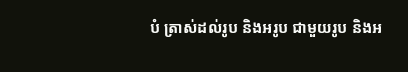បំ ត្រាស់ដល់រូប និងអរូប ជាមួយរូប និងអ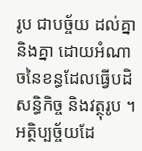រូប ជាបច្ច័យ ដល់គ្នានិងគ្នា ដោយអំណាចនៃខន្ធដែលធ្វើបដិសន្ធិកិច្ច និងវត្ថុរូប ។ អត្ថិប្បច្ច័យដែ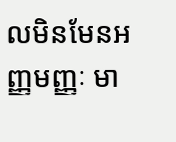លមិនមែនអញ្ញមញ្ញៈ មា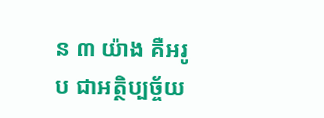ន ៣ យ៉ាង គឺអរូប ជាអត្ថិប្បច្ច័យ